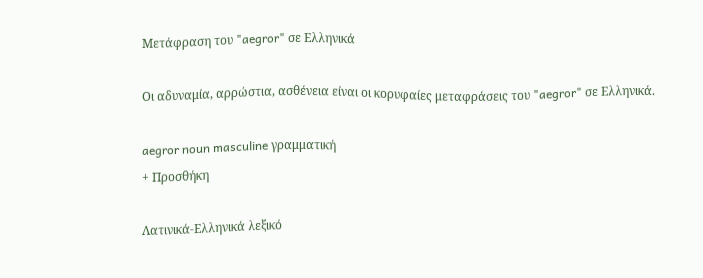Μετάφραση του "aegror" σε Ελληνικά

Οι αδυναμία, αρρώστια, ασθένεια είναι οι κορυφαίες μεταφράσεις του "aegror" σε Ελληνικά.

aegror noun masculine γραμματική
+ Προσθήκη

Λατινικά-Ελληνικά λεξικό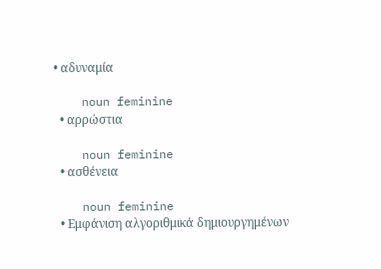• αδυναμία

    noun feminine
  • αρρώστια

    noun feminine
  • ασθένεια

    noun feminine
  • Εμφάνιση αλγοριθμικά δημιουργημένων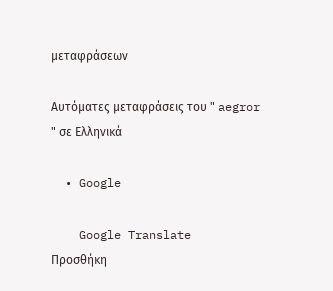μεταφράσεων

Αυτόματες μεταφράσεις του " aegror " σε Ελληνικά

  • Google

    Google Translate
Προσθήκη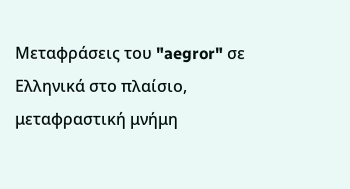Μεταφράσεις του "aegror" σε Ελληνικά στο πλαίσιο, μεταφραστική μνήμη